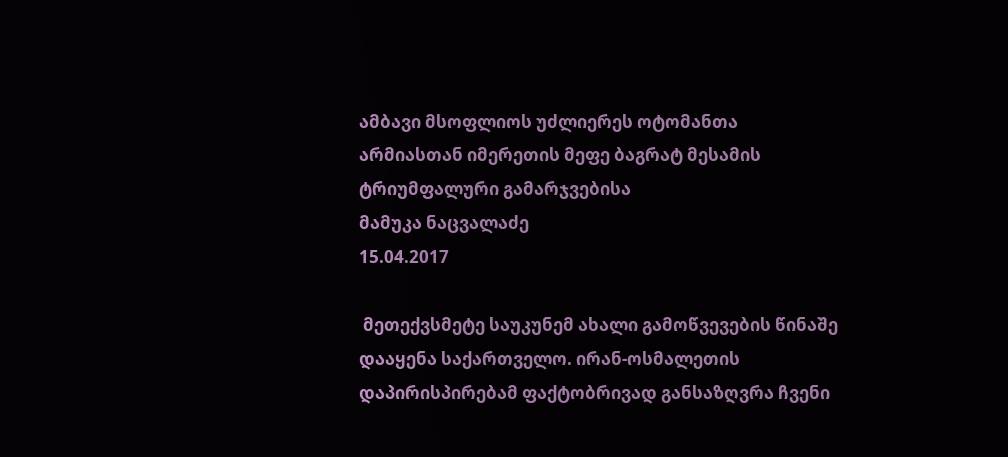ამბავი მსოფლიოს უძლიერეს ოტომანთა არმიასთან იმერეთის მეფე ბაგრატ მესამის ტრიუმფალური გამარჯვებისა
მამუკა ნაცვალაძე
15.04.2017

 მეთექვსმეტე საუკუნემ ახალი გამოწვევების წინაშე დააყენა საქართველო. ირან-ოსმალეთის დაპირისპირებამ ფაქტობრივად განსაზღვრა ჩვენი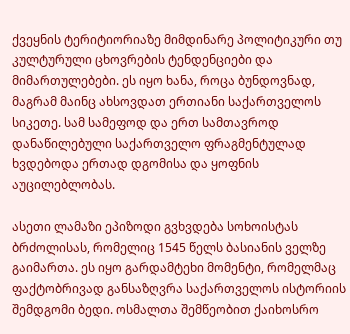ქვეყნის ტერიტიორიაზე მიმდინარე პოლიტიკური თუ კულტურული ცხოვრების ტენდენციები და მიმართულებები. ეს იყო ხანა, როცა ბუნდოვნად, მაგრამ მაინც ახსოვდათ ერთიანი საქართველოს სიკეთე. სამ სამეფოდ და ერთ სამთავროდ დანაწილებული საქართველო ფრაგმენტულად ხვდებოდა ერთად დგომისა და ყოფნის აუცილებლობას.

ასეთი ლამაზი ეპიზოდი გვხვდება სოხოისტას ბრძოლისას, რომელიც 1545 წელს ბასიანის ველზე გაიმართა. ეს იყო გარდამტეხი მომენტი, რომელმაც ფაქტობრივად განსაზღვრა საქართველოს ისტორიის შემდგომი ბედი. ოსმალთა შემწეობით ქაიხოსრო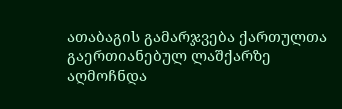ათაბაგის გამარჯვება ქართულთა გაერთიანებულ ლაშქარზე აღმოჩნდა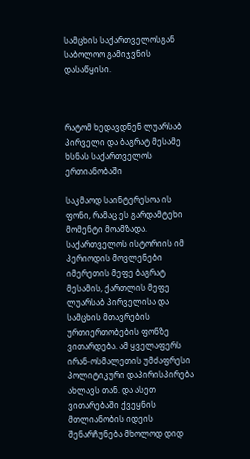სამცხის საქართველოსგან საბოლოო გამიჯვნის დასაწყისი.



რატომ ხედავდნენ ლუარსაბ პირველი და ბაგრატ მესამე ხსნას საქართველოს ერთიანობაში

საკმაოდ საინტერესოა ის ფონი, რამაც ეს გარდამტეხი მომენტი მოამზადა. საქართველოს ისტორიის იმ პერიოდის მოვლენები იმერეთის მეფე ბაგრატ მესამის, ქართლის მეფე ლუარსაბ პირველისა და სამცხის მთავრების ურთიერთობების ფონზე ვითარდება. ამ ყველაფერს ირან-ოსმალეთის უმძაფრესი პოლიტიკური დაპირისპირება ახლავს თან. და ასეთ ვითარებაში ქვეყნის მთლიანობის იდეის შენარჩუნება მხოლოდ დიდ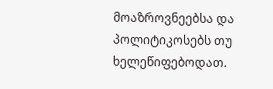მოაზროვნეებსა და პოლიტიკოსებს თუ ხელეწიფებოდათ.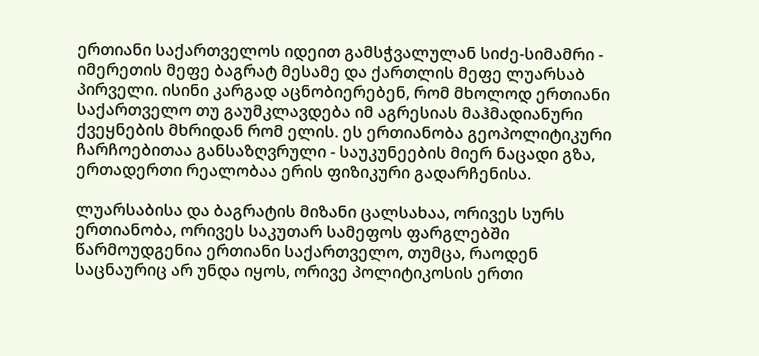ერთიანი საქართველოს იდეით გამსჭვალულან სიძე-სიმამრი - იმერეთის მეფე ბაგრატ მესამე და ქართლის მეფე ლუარსაბ პირველი. ისინი კარგად აცნობიერებენ, რომ მხოლოდ ერთიანი საქართველო თუ გაუმკლავდება იმ აგრესიას მაჰმადიანური ქვეყნების მხრიდან რომ ელის. ეს ერთიანობა გეოპოლიტიკური ჩარჩოებითაა განსაზღვრული - საუკუნეების მიერ ნაცადი გზა, ერთადერთი რეალობაა ერის ფიზიკური გადარჩენისა.

ლუარსაბისა და ბაგრატის მიზანი ცალსახაა, ორივეს სურს ერთიანობა, ორივეს საკუთარ სამეფოს ფარგლებში წარმოუდგენია ერთიანი საქართველო, თუმცა, რაოდენ საცნაურიც არ უნდა იყოს, ორივე პოლიტიკოსის ერთი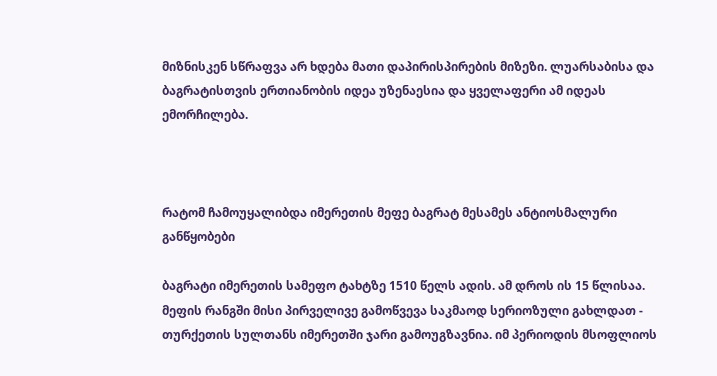მიზნისკენ სწრაფვა არ ხდება მათი დაპირისპირების მიზეზი. ლუარსაბისა და ბაგრატისთვის ერთიანობის იდეა უზენაესია და ყველაფერი ამ იდეას ემორჩილება.



რატომ ჩამოუყალიბდა იმერეთის მეფე ბაგრატ მესამეს ანტიოსმალური განწყობები

ბაგრატი იმერეთის სამეფო ტახტზე 1510 წელს ადის. ამ დროს ის 15 წლისაა. მეფის რანგში მისი პირველივე გამოწვევა საკმაოდ სერიოზული გახლდათ - თურქეთის სულთანს იმერეთში ჯარი გამოუგზავნია. იმ პერიოდის მსოფლიოს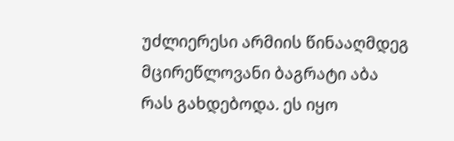უძლიერესი არმიის წინააღმდეგ მცირეწლოვანი ბაგრატი აბა რას გახდებოდა. ეს იყო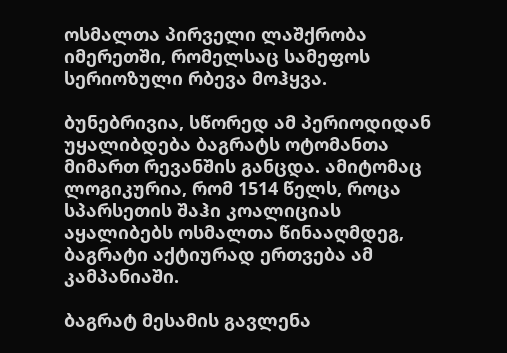ოსმალთა პირველი ლაშქრობა იმერეთში, რომელსაც სამეფოს სერიოზული რბევა მოჰყვა.

ბუნებრივია, სწორედ ამ პერიოდიდან უყალიბდება ბაგრატს ოტომანთა მიმართ რევანშის განცდა. ამიტომაც ლოგიკურია, რომ 1514 წელს, როცა სპარსეთის შაჰი კოალიციას აყალიბებს ოსმალთა წინააღმდეგ, ბაგრატი აქტიურად ერთვება ამ კამპანიაში.

ბაგრატ მესამის გავლენა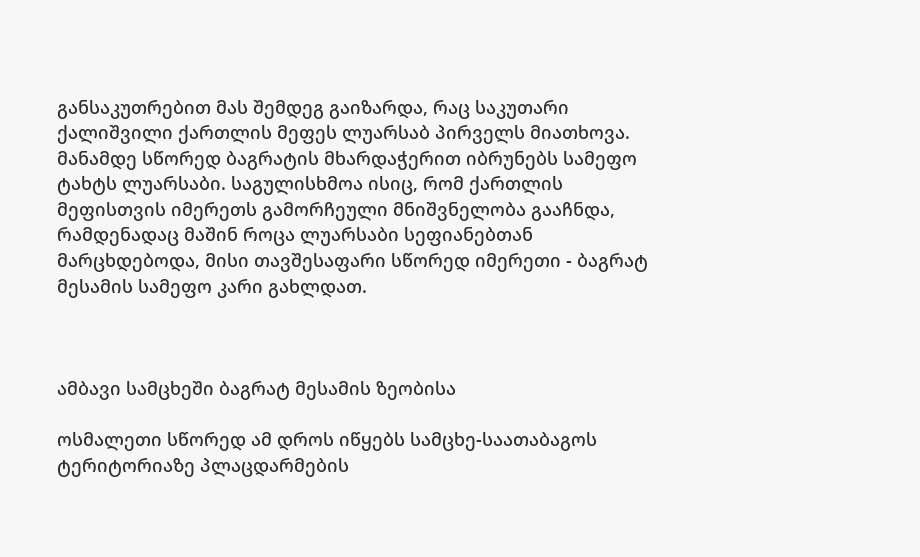განსაკუთრებით მას შემდეგ გაიზარდა, რაც საკუთარი ქალიშვილი ქართლის მეფეს ლუარსაბ პირველს მიათხოვა. მანამდე სწორედ ბაგრატის მხარდაჭერით იბრუნებს სამეფო ტახტს ლუარსაბი. საგულისხმოა ისიც, რომ ქართლის მეფისთვის იმერეთს გამორჩეული მნიშვნელობა გააჩნდა, რამდენადაც მაშინ როცა ლუარსაბი სეფიანებთან მარცხდებოდა, მისი თავშესაფარი სწორედ იმერეთი - ბაგრატ მესამის სამეფო კარი გახლდათ.



ამბავი სამცხეში ბაგრატ მესამის ზეობისა

ოსმალეთი სწორედ ამ დროს იწყებს სამცხე-საათაბაგოს ტერიტორიაზე პლაცდარმების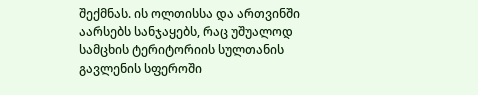შექმნას. ის ოლთისსა და ართვინში აარსებს სანჯაყებს, რაც უშუალოდ სამცხის ტერიტორიის სულთანის გავლენის სფეროში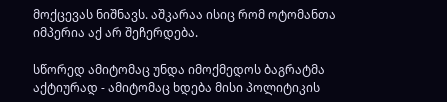მოქცევას ნიშნავს. აშკარაა ისიც რომ ოტომანთა იმპერია აქ არ შეჩერდება.

სწორედ ამიტომაც უნდა იმოქმედოს ბაგრატმა აქტიურად - ამიტომაც ხდება მისი პოლიტიკის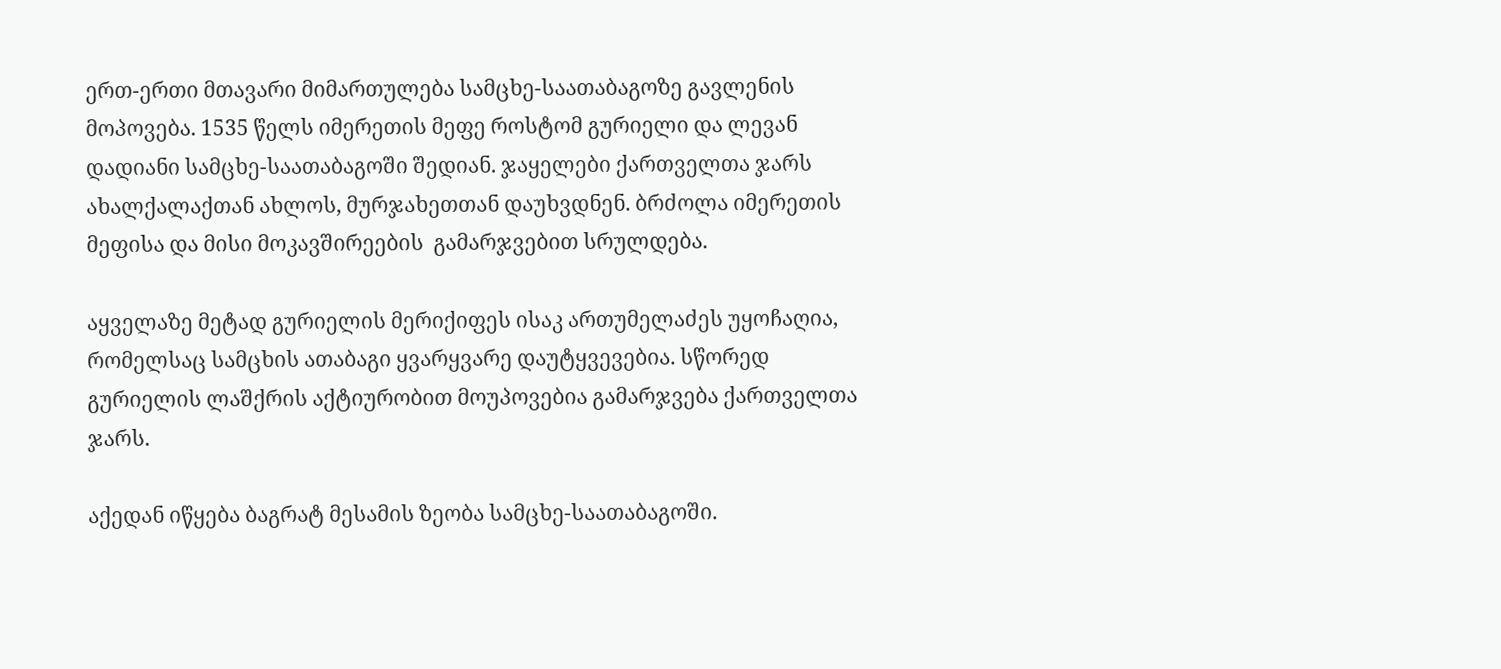ერთ-ერთი მთავარი მიმართულება სამცხე-საათაბაგოზე გავლენის მოპოვება. 1535 წელს იმერეთის მეფე როსტომ გურიელი და ლევან დადიანი სამცხე-საათაბაგოში შედიან. ჯაყელები ქართველთა ჯარს ახალქალაქთან ახლოს, მურჯახეთთან დაუხვდნენ. ბრძოლა იმერეთის მეფისა და მისი მოკავშირეების  გამარჯვებით სრულდება.

აყველაზე მეტად გურიელის მერიქიფეს ისაკ ართუმელაძეს უყოჩაღია, რომელსაც სამცხის ათაბაგი ყვარყვარე დაუტყვევებია. სწორედ გურიელის ლაშქრის აქტიურობით მოუპოვებია გამარჯვება ქართველთა ჯარს.

აქედან იწყება ბაგრატ მესამის ზეობა სამცხე-საათაბაგოში.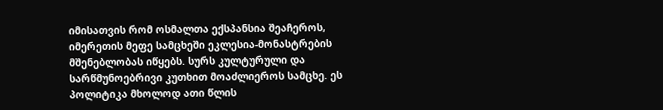იმისათვის რომ ოსმალთა ექსპანსია შეაჩეროს, იმერეთის მეფე სამცხეში ეკლესია-მონასტრების მშენებლობას იწყებს. სურს კულტურული და სარწმუნოებრივი კუთხით მოაძლიეროს სამცხე. ეს პოლიტიკა მხოლოდ ათი წლის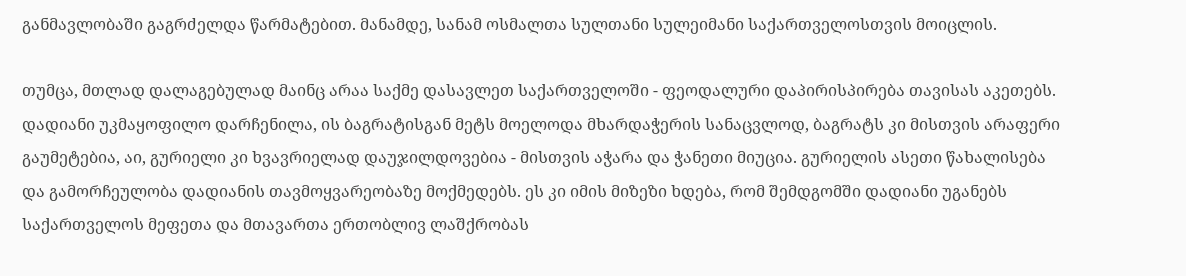განმავლობაში გაგრძელდა წარმატებით. მანამდე, სანამ ოსმალთა სულთანი სულეიმანი საქართველოსთვის მოიცლის.

თუმცა, მთლად დალაგებულად მაინც არაა საქმე დასავლეთ საქართველოში - ფეოდალური დაპირისპირება თავისას აკეთებს. დადიანი უკმაყოფილო დარჩენილა, ის ბაგრატისგან მეტს მოელოდა მხარდაჭერის სანაცვლოდ, ბაგრატს კი მისთვის არაფერი გაუმეტებია, აი, გურიელი კი ხვავრიელად დაუჯილდოვებია - მისთვის აჭარა და ჭანეთი მიუცია. გურიელის ასეთი წახალისება და გამორჩეულობა დადიანის თავმოყვარეობაზე მოქმედებს. ეს კი იმის მიზეზი ხდება, რომ შემდგომში დადიანი უგანებს საქართველოს მეფეთა და მთავართა ერთობლივ ლაშქრობას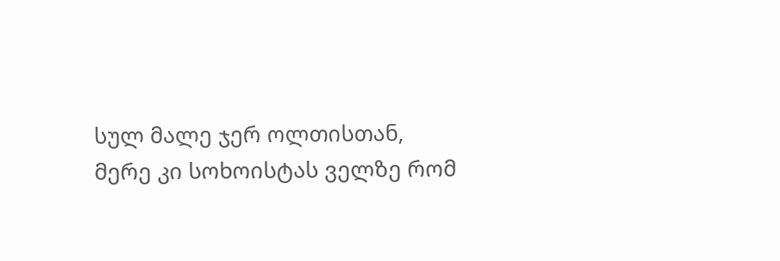სულ მალე ჯერ ოლთისთან, მერე კი სოხოისტას ველზე რომ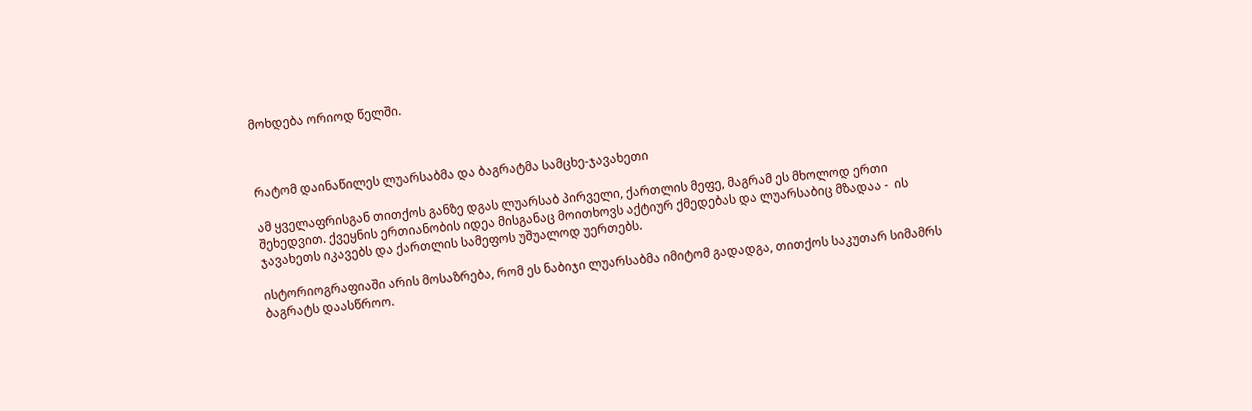მოხდება ორიოდ წელში.



რატომ დაინაწილეს ლუარსაბმა და ბაგრატმა სამცხე-ჯავახეთი

ამ ყველაფრისგან თითქოს განზე დგას ლუარსაბ პირველი, ქართლის მეფე, მაგრამ ეს მხოლოდ ერთი შეხედვით. ქვეყნის ერთიანობის იდეა მისგანაც მოითხოვს აქტიურ ქმედებას და ლუარსაბიც მზადაა -  ის ჯავახეთს იკავებს და ქართლის სამეფოს უშუალოდ უერთებს.

ისტორიოგრაფიაში არის მოსაზრება, რომ ეს ნაბიჯი ლუარსაბმა იმიტომ გადადგა, თითქოს საკუთარ სიმამრს ბაგრატს დაასწროო.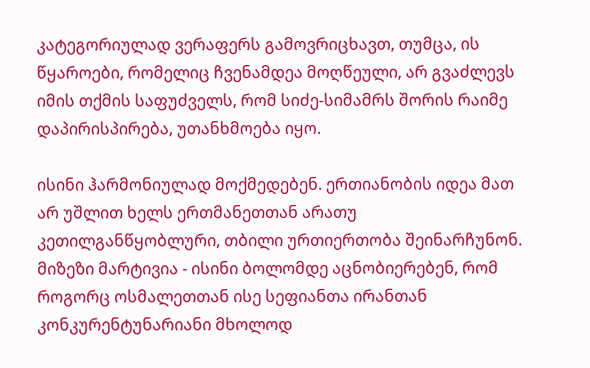კატეგორიულად ვერაფერს გამოვრიცხავთ, თუმცა, ის წყაროები, რომელიც ჩვენამდეა მოღწეული, არ გვაძლევს იმის თქმის საფუძველს, რომ სიძე-სიმამრს შორის რაიმე დაპირისპირება, უთანხმოება იყო.

ისინი ჰარმონიულად მოქმედებენ. ერთიანობის იდეა მათ არ უშლით ხელს ერთმანეთთან არათუ კეთილგანწყობლური, თბილი ურთიერთობა შეინარჩუნონ. მიზეზი მარტივია - ისინი ბოლომდე აცნობიერებენ, რომ როგორც ოსმალეთთან ისე სეფიანთა ირანთან კონკურენტუნარიანი მხოლოდ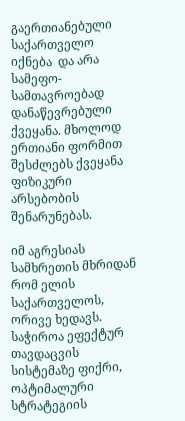გაერთიანებული საქართველო იქნება  და არა სამეფო-სამთავროებად დანაწევრებული ქვეყანა. მხოლოდ ერთიანი ფორმით შესძლებს ქვეყანა ფიზიკური არსებობის შენარუნებას.

იმ აგრესიას სამხრეთის მხრიდან რომ ელის საქართველოს, ორივე ხედავს. საჭიროა ეფექტურ თავდაცვის სისტემაზე ფიქრი, ოპტიმალური სტრატეგიის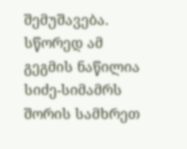შემუშავება. სწორედ ამ გეგმის ნაწილია სიძე-სიმამრს შორის სამხრეთ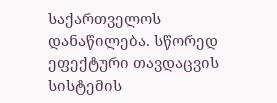საქართველოს დანაწილება. სწორედ ეფექტური თავდაცვის სისტემის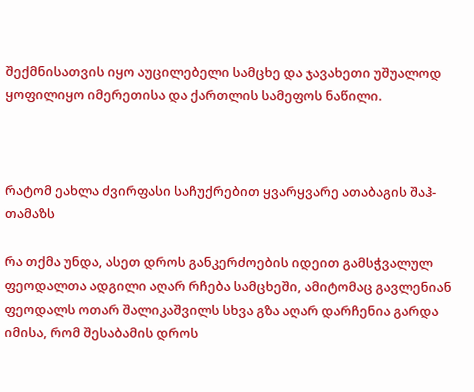შექმნისათვის იყო აუცილებელი სამცხე და ჯავახეთი უშუალოდ ყოფილიყო იმერეთისა და ქართლის სამეფოს ნაწილი.



რატომ ეახლა ძვირფასი საჩუქრებით ყვარყვარე ათაბაგის შაჰ-თამაზს

რა თქმა უნდა, ასეთ დროს განკერძოების იდეით გამსჭვალულ ფეოდალთა ადგილი აღარ რჩება სამცხეში, ამიტომაც გავლენიან ფეოდალს ოთარ შალიკაშვილს სხვა გზა აღარ დარჩენია გარდა იმისა, რომ შესაბამის დროს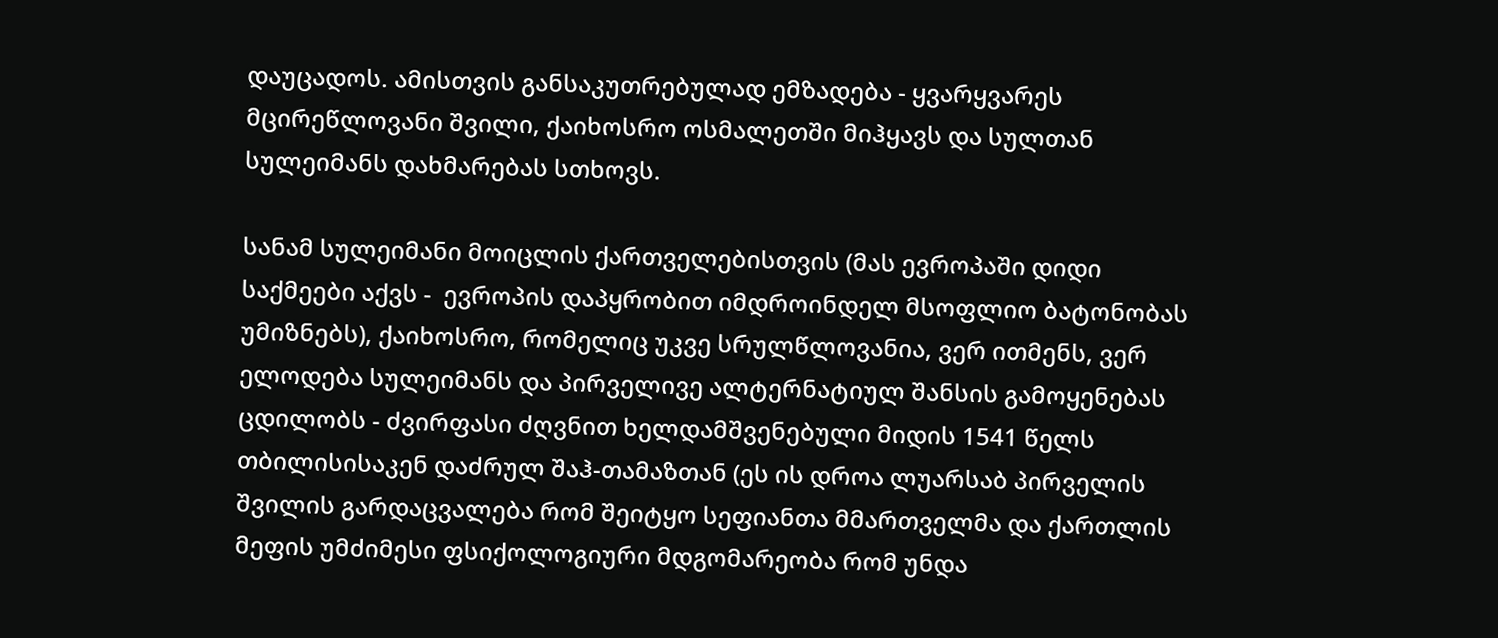დაუცადოს. ამისთვის განსაკუთრებულად ემზადება - ყვარყვარეს მცირეწლოვანი შვილი, ქაიხოსრო ოსმალეთში მიჰყავს და სულთან სულეიმანს დახმარებას სთხოვს.

სანამ სულეიმანი მოიცლის ქართველებისთვის (მას ევროპაში დიდი საქმეები აქვს -  ევროპის დაპყრობით იმდროინდელ მსოფლიო ბატონობას უმიზნებს), ქაიხოსრო, რომელიც უკვე სრულწლოვანია, ვერ ითმენს, ვერ ელოდება სულეიმანს და პირველივე ალტერნატიულ შანსის გამოყენებას ცდილობს - ძვირფასი ძღვნით ხელდამშვენებული მიდის 1541 წელს თბილისისაკენ დაძრულ შაჰ-თამაზთან (ეს ის დროა ლუარსაბ პირველის შვილის გარდაცვალება რომ შეიტყო სეფიანთა მმართველმა და ქართლის მეფის უმძიმესი ფსიქოლოგიური მდგომარეობა რომ უნდა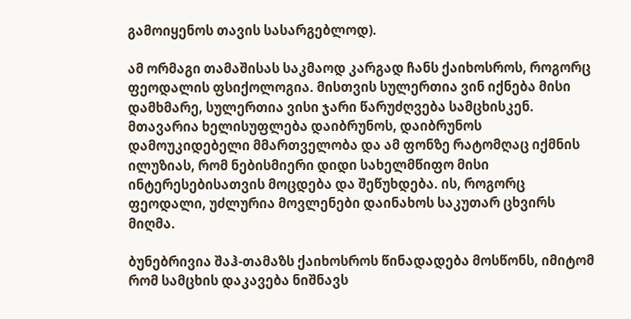გამოიყენოს თავის სასარგებლოდ).

ამ ორმაგი თამაშისას საკმაოდ კარგად ჩანს ქაიხოსროს, როგორც ფეოდალის ფსიქოლოგია. მისთვის სულერთია ვინ იქნება მისი დამხმარე, სულერთია ვისი ჯარი წარუძღვება სამცხისკენ. მთავარია ხელისუფლება დაიბრუნოს, დაიბრუნოს დამოუკიდებელი მმართველობა და ამ ფონზე რატომღაც იქმნის ილუზიას, რომ ნებისმიერი დიდი სახელმწიფო მისი ინტერესებისათვის მოცდება და შეწუხდება. ის, როგორც ფეოდალი, უძლურია მოვლენები დაინახოს საკუთარ ცხვირს მიღმა.

ბუნებრივია შაჰ-თამაზს ქაიხოსროს წინადადება მოსწონს, იმიტომ რომ სამცხის დაკავება ნიშნავს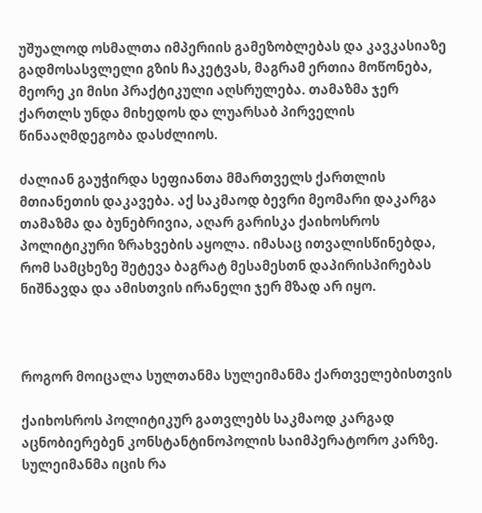უშუალოდ ოსმალთა იმპერიის გამეზობლებას და კავკასიაზე გადმოსასვლელი გზის ჩაკეტვას, მაგრამ ერთია მოწონება, მეორე კი მისი პრაქტიკული აღსრულება. თამაზმა ჯერ ქართლს უნდა მიხედოს და ლუარსაბ პირველის წინააღმდეგობა დასძლიოს.

ძალიან გაუჭირდა სეფიანთა მმართველს ქართლის მთიანეთის დაკავება. აქ საკმაოდ ბევრი მეომარი დაკარგა თამაზმა და ბუნებრივია, აღარ გარისკა ქაიხოსროს პოლიტიკური ზრახვების აყოლა. იმასაც ითვალისწინებდა, რომ სამცხეზე შეტევა ბაგრატ მესამესთნ დაპირისპირებას ნიშნავდა და ამისთვის ირანელი ჯერ მზად არ იყო.



როგორ მოიცალა სულთანმა სულეიმანმა ქართველებისთვის

ქაიხოსროს პოლიტიკურ გათვლებს საკმაოდ კარგად აცნობიერებენ კონსტანტინოპოლის საიმპერატორო კარზე. სულეიმანმა იცის რა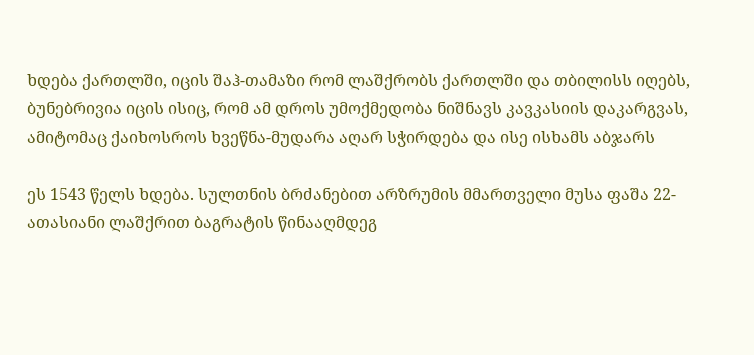ხდება ქართლში, იცის შაჰ-თამაზი რომ ლაშქრობს ქართლში და თბილისს იღებს, ბუნებრივია იცის ისიც, რომ ამ დროს უმოქმედობა ნიშნავს კავკასიის დაკარგვას, ამიტომაც ქაიხოსროს ხვეწნა-მუდარა აღარ სჭირდება და ისე ისხამს აბჯარს

ეს 1543 წელს ხდება. სულთნის ბრძანებით არზრუმის მმართველი მუსა ფაშა 22-ათასიანი ლაშქრით ბაგრატის წინააღმდეგ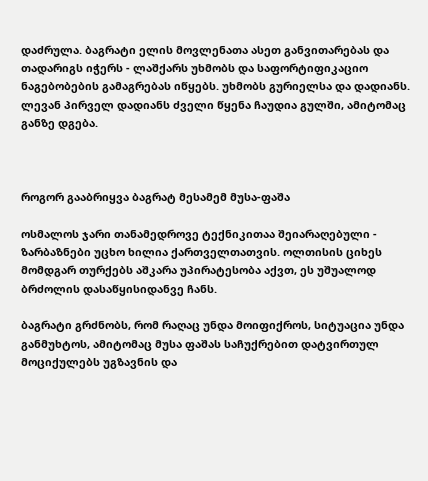დაძრულა. ბაგრატი ელის მოვლენათა ასეთ განვითარებას და თადარიგს იჭერს - ლაშქარს უხმობს და საფორტიფიკაციო ნაგებობების გამაგრებას იწყებს. უხმობს გურიელსა და დადიანს. ლევან პირველ დადიანს ძველი წყენა ჩაუდია გულში, ამიტომაც განზე დგება.



როგორ გააბრიყვა ბაგრატ მესამემ მუსა-ფაშა

ოსმალოს ჯარი თანამედროვე ტექნიკითაა შეიარაღებული - ზარბაზნები უცხო ხილია ქართველთათვის. ოლთისის ციხეს მომდგარ თურქებს აშკარა უპირატესობა აქვთ, ეს უშუალოდ ბრძოლის დასაწყისიდანვე ჩანს.

ბაგრატი გრძნობს, რომ რაღაც უნდა მოიფიქროს, სიტუაცია უნდა განმუხტოს, ამიტომაც მუსა ფაშას საჩუქრებით დატვირთულ მოციქულებს უგზავნის და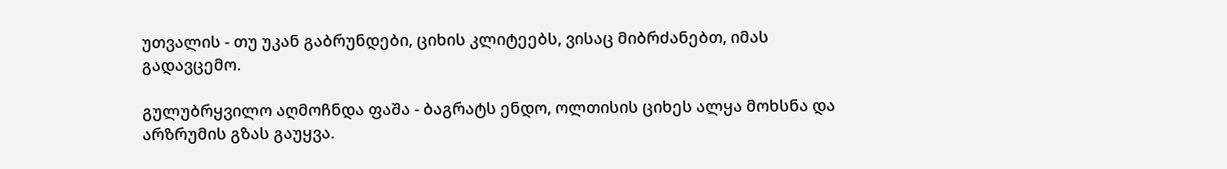უთვალის - თუ უკან გაბრუნდები, ციხის კლიტეებს, ვისაც მიბრძანებთ, იმას გადავცემო.

გულუბრყვილო აღმოჩნდა ფაშა - ბაგრატს ენდო, ოლთისის ციხეს ალყა მოხსნა და არზრუმის გზას გაუყვა.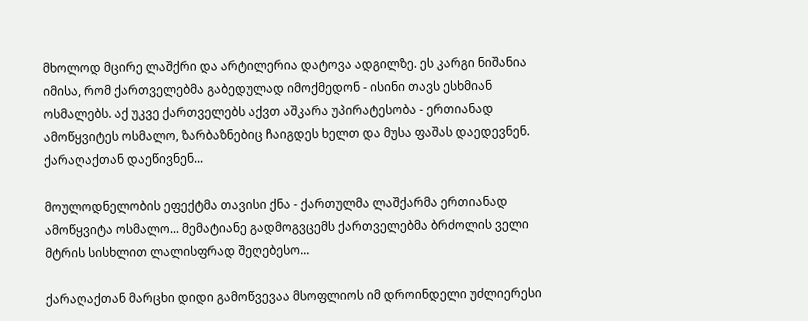მხოლოდ მცირე ლაშქრი და არტილერია დატოვა ადგილზე. ეს კარგი ნიშანია იმისა, რომ ქართველებმა გაბედულად იმოქმედონ - ისინი თავს ესხმიან ოსმალებს. აქ უკვე ქართველებს აქვთ აშკარა უპირატესობა - ერთიანად ამოწყვიტეს ოსმალო, ზარბაზნებიც ჩაიგდეს ხელთ და მუსა ფაშას დაედევნენ. ქარაღაქთან დაეწივნენ...

მოულოდნელობის ეფექტმა თავისი ქნა - ქართულმა ლაშქარმა ერთიანად ამოწყვიტა ოსმალო... მემატიანე გადმოგვცემს ქართველებმა ბრძოლის ველი მტრის სისხლით ლალისფრად შეღებესო...

ქარაღაქთან მარცხი დიდი გამოწვევაა მსოფლიოს იმ დროინდელი უძლიერესი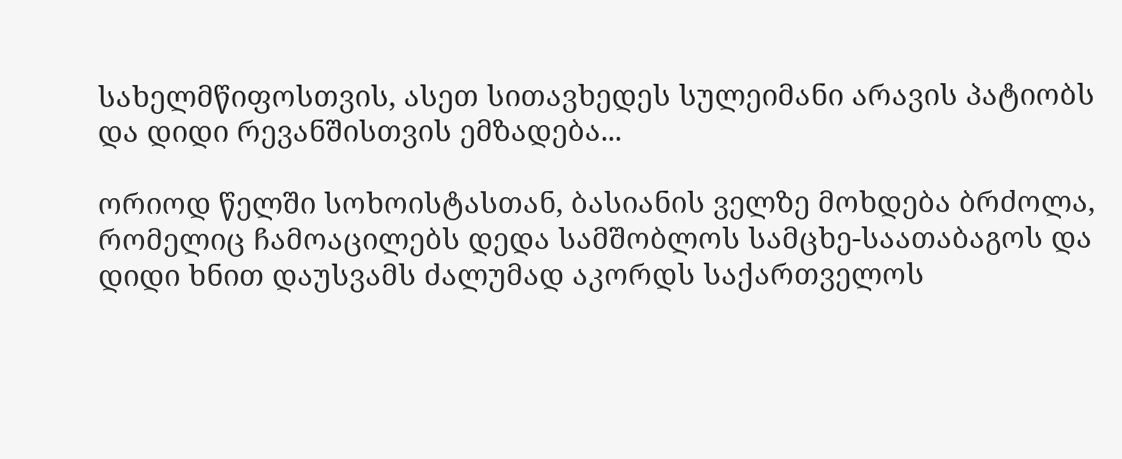სახელმწიფოსთვის, ასეთ სითავხედეს სულეიმანი არავის პატიობს და დიდი რევანშისთვის ემზადება...

ორიოდ წელში სოხოისტასთან, ბასიანის ველზე მოხდება ბრძოლა, რომელიც ჩამოაცილებს დედა სამშობლოს სამცხე-საათაბაგოს და დიდი ხნით დაუსვამს ძალუმად აკორდს საქართველოს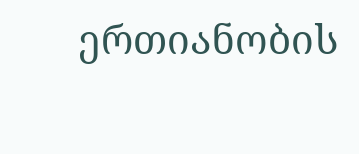ერთიანობის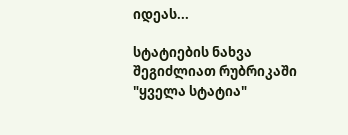იდეას...

სტატიების ნახვა შეგიძლიათ რუბრიკაში "ყველა სტატია"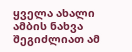ყველა ახალი ამბის ნახვა შეგიძლიათ ამ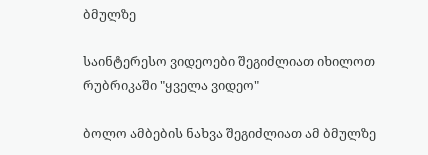ბმულზე

საინტერესო ვიდეოები შეგიძლიათ იხილოთ რუბრიკაში "ყველა ვიდეო"

ბოლო ამბების ნახვა შეგიძლიათ ამ ბმულზე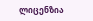ლიცენზია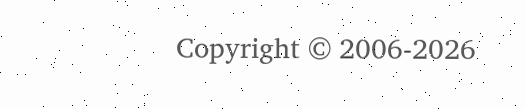Copyright © 2006-2026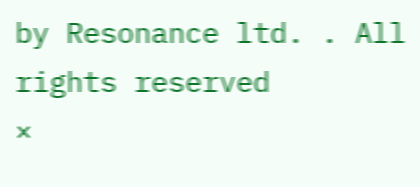by Resonance ltd. . All rights reserved
×